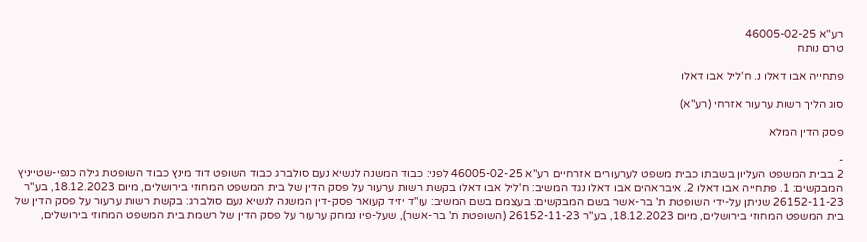רע"א 46005-02-25
טרם נותח

פתחייה אבו דאלו נ. ח'ליל אבו דאלו

סוג הליך רשות ערעור אזרחי (רע"א)

פסק הדין המלא

-
2 בבית המשפט העליון בשבתו כבית משפט לערעורים אזרחיים רע"א 46005-02-25 לפני: כבוד המשנה לנשיא נעם סולברג כבוד השופט דוד מינץ כבוד השופטת גילה כנפי-שטייניץ המבקשים: 1. פתחייה אבו דאלו 2. איבראהים אבו דאלו נגד המשיב: ח'ליל אבו דאלו בקשת רשות ערעור על פסק הדין של בית המשפט המחוזי בירושלים, מיום 18.12.2023, בע"ר 26152-11-23 שניתן על-ידי השופטת ת' בר-אשר בשם המבקשים: בעצמם בשם המשיב: עו"ד יזיד קעואר פסק-דין המשנה לנשיא נעם סולברג: בקשת רשות ערעור על פסק הדין של בית המשפט המחוזי בירושלים, מיום 18.12.2023, בע"ר 26152-11-23 (השופטת ת' בר-אשר), שעל-פיו נמחק ערעור על פסק הדין של רשמת בית המשפט המחוזי בירושלים,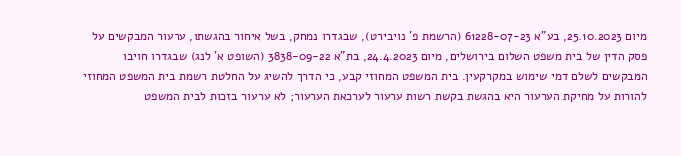מיום 25.10.2023, בע"א 61228-07-23 (הרשמת פ' נויבירט), שבגדרו נמחק, בשל איחור בהגשתו, ערעור המבקשים על פסק הדין של בית משפט השלום בירושלים, מיום 24.4.2023, בת"א 3838-09-22 (השופט א' לנג) שבגדרו חויבו המבקשים לשלם דמי שימוש במקרקעין. בית המשפט המחוזי קבע, כי הדרך להשיג על החלטת רשמת בית המשפט המחוזי להורות על מחיקת הערעור היא בהגשת בקשת רשות ערעור לערכאת הערעור; לא ערעור בזכות לבית המשפט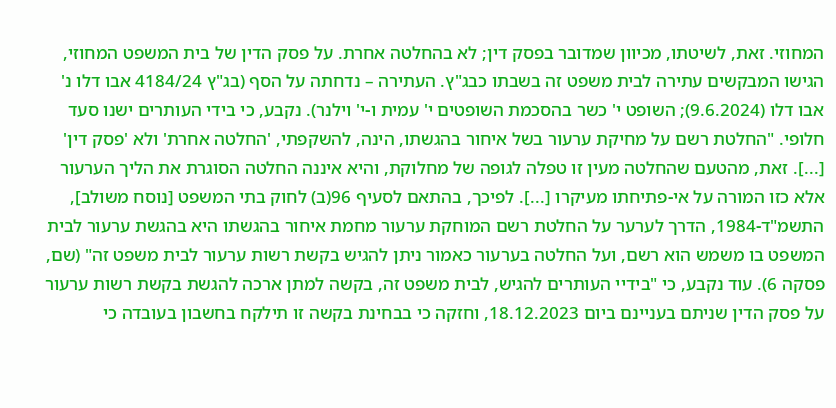המחוזי. זאת, לשיטתו, מכיוון שמדובר בפסק דין; לא בהחלטה אחרת. על פסק הדין של בית המשפט המחוזי, הגישו המבקשים עתירה לבית משפט זה בשבתו כבג"ץ. העתירה – נדחתה על הסף (בג"ץ 4184/24 אבו דלו נ' אבו דלו (9.6.2024); השופט י' כשר בהסכמת השופטים י' עמית ו-י' וילנר). נקבע, כי בידי העותרים ישנו סעד חלופי. "החלטת רשם על מחיקת ערעור בשל איחור בהגשתו, הינה, להשקפתי, 'החלטה אחרת' ולא 'פסק דין' [...]. זאת, מהטעם שהחלטה מעין זו טפלה לגופה של מחלוקת, והיא איננה החלטה הסוגרת את הליך הערעור אלא כזו המורה על אי-פתיחתו מעיקרו [...]. לפיכך, בהתאם לסעיף 96(ב) לחוק בתי המשפט [נוסח משולב], התשמ"ד-1984, הדרך לערער על החלטת רשם המוחקת ערעור מחמת איחור בהגשתו היא בהגשת ערעור לבית המשפט בו משמש הוא רשם, ועל החלטה בערעור כאמור ניתן להגיש בקשת רשות ערעור לבית משפט זה" (שם, פסקה 6). עוד נקבע, כי "בידיי העותרים להגיש, לבית משפט זה, בקשה למתן ארכה להגשת בקשת רשות ערעור על פסק הדין שניתם בעניינם ביום 18.12.2023, וחזקה כי בבחינת בקשה זו תילקח בחשבון בעובדה כי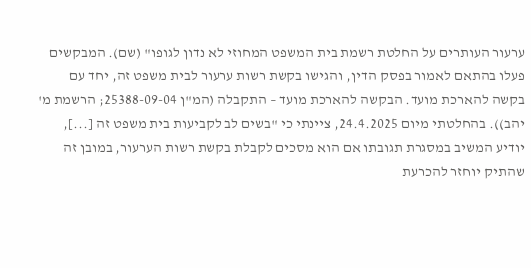ערעור העותרים על החלטת רשמת בית המשפט המחוזי לא נדון לגופו" (שם). המבקשים פעלו בהתאם לאמור בפסק הדין, והגישו בקשת רשות ערעור לבית משפט זה, יחד עם בקשה להארכת מועד. הבקשה להארכת מועד – התקבלה (המ"ן 25388-09-04; הרשמת מ' יהב)). בהחלטתי מיום 24.4.2025, ציינתי כי "בשים לב לקביעות בית משפט זה [...], יודיע המשיב במסגרת תגובתו אם הוא מסכים לקבלת בקשת רשות הערעור, במובן זה שהתיק יוחזר להכרעת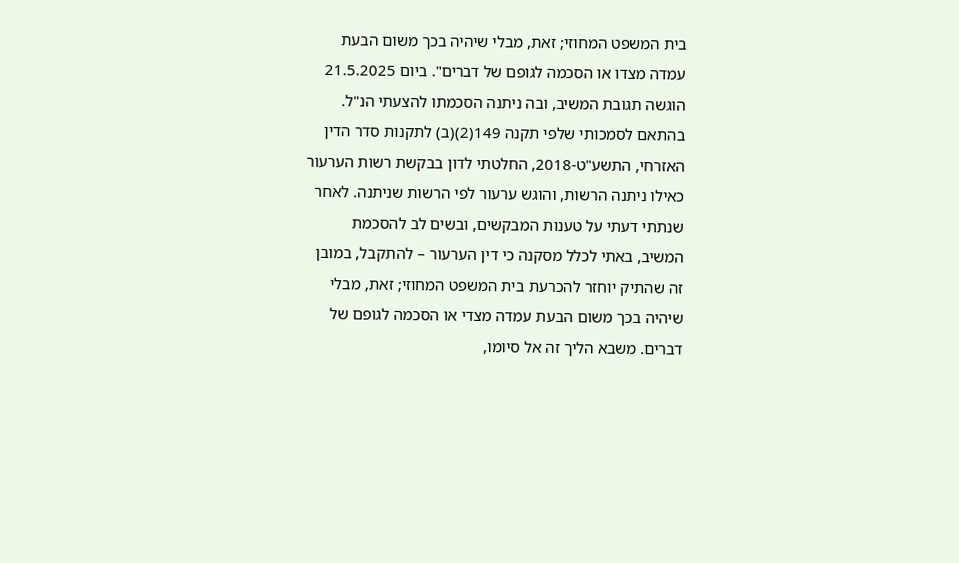בית המשפט המחוזי; זאת, מבלי שיהיה בכך משום הבעת עמדה מצדו או הסכמה לגופם של דברים". ביום 21.5.2025 הוגשה תגובת המשיב, ובה ניתנה הסכמתו להצעתי הנ"ל. בהתאם לסמכותי שלפי תקנה 149(2)(ב) לתקנות סדר הדין האזרחי, התשע"ט-2018, החלטתי לדון בבקשת רשות הערעור כאילו ניתנה הרשות, והוגש ערעור לפי הרשות שניתנה. לאחר שנתתי דעתי על טענות המבקשים, ובשים לב להסכמת המשיב, באתי לכלל מסקנה כי דין הערעור – להתקבל, במובן זה שהתיק יוחזר להכרעת בית המשפט המחוזי; זאת, מבלי שיהיה בכך משום הבעת עמדה מצדי או הסכמה לגופם של דברים. משבא הליך זה אל סיומו,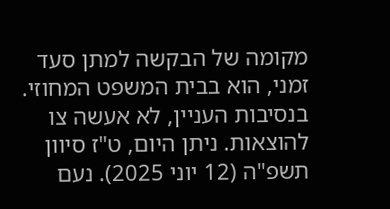מקומה של הבקשה למתן סעד זמני, הוא בבית המשפט המחוזי. בנסיבות העניין, לא אעשה צו להוצאות. ניתן היום, ט"ז סיוון תשפ"ה (12 יוני 2025). נעם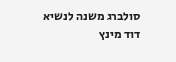סולברג משנה לנשיא דוד מינץ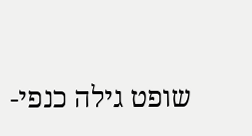שופט גילה כנפי-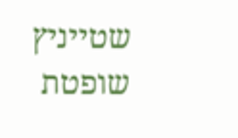שטייניץ שופטת